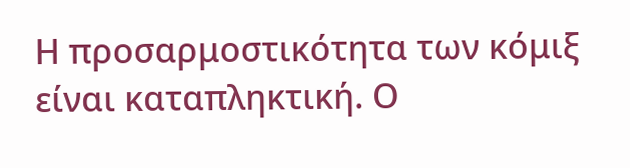Η προσαρμοστικότητα των κόμιξ είναι καταπληκτική. Ο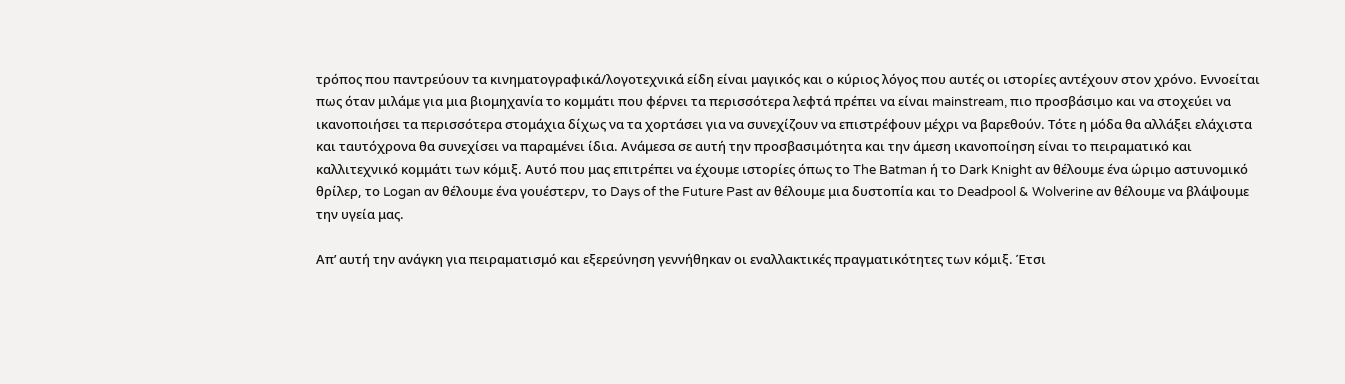τρόπος που παντρεύουν τα κινηματογραφικά/λογοτεχνικά είδη είναι μαγικός και ο κύριος λόγος που αυτές οι ιστορίες αντέχουν στον χρόνο. Εννοείται πως όταν μιλάμε για μια βιομηχανία το κομμάτι που φέρνει τα περισσότερα λεφτά πρέπει να είναι mainstream, πιο προσβάσιμο και να στοχεύει να ικανοποιήσει τα περισσότερα στομάχια δίχως να τα χορτάσει για να συνεχίζουν να επιστρέφουν μέχρι να βαρεθούν. Τότε η μόδα θα αλλάξει ελάχιστα και ταυτόχρονα θα συνεχίσει να παραμένει ίδια. Ανάμεσα σε αυτή την προσβασιμότητα και την άμεση ικανοποίηση είναι το πειραματικό και καλλιτεχνικό κομμάτι των κόμιξ. Αυτό που μας επιτρέπει να έχουμε ιστορίες όπως το The Batman ή το Dark Knight αν θέλουμε ένα ώριμο αστυνομικό θρίλερ, το Logan αν θέλουμε ένα γουέστερν, το Days of the Future Past αν θέλουμε μια δυστοπία και το Deadpool & Wolverine αν θέλουμε να βλάψουμε την υγεία μας.

Απ’ αυτή την ανάγκη για πειραματισμό και εξερεύνηση γεννήθηκαν οι εναλλακτικές πραγματικότητες των κόμιξ. Έτσι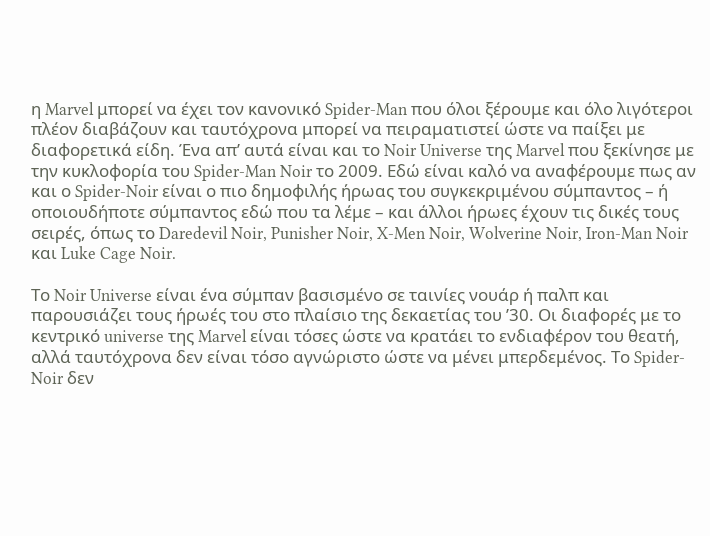η Marvel μπορεί να έχει τον κανονικό Spider-Man που όλοι ξέρουμε και όλο λιγότεροι πλέον διαβάζουν και ταυτόχρονα μπορεί να πειραματιστεί ώστε να παίξει με διαφορετικά είδη. Ένα απ’ αυτά είναι και το Noir Universe της Marvel που ξεκίνησε με την κυκλοφορία του Spider-Man Noir το 2009. Εδώ είναι καλό να αναφέρουμε πως αν και ο Spider-Noir είναι ο πιο δημοφιλής ήρωας του συγκεκριμένου σύμπαντος – ή οποιουδήποτε σύμπαντος εδώ που τα λέμε – και άλλοι ήρωες έχουν τις δικές τους σειρές, όπως το Daredevil Noir, Punisher Noir, X-Men Noir, Wolverine Noir, Iron-Man Noir και Luke Cage Noir.

Το Noir Universe είναι ένα σύμπαν βασισμένο σε ταινίες νουάρ ή παλπ και παρουσιάζει τους ήρωές του στο πλαίσιο της δεκαετίας του ’30. Οι διαφορές με το κεντρικό universe της Marvel είναι τόσες ώστε να κρατάει το ενδιαφέρον του θεατή, αλλά ταυτόχρονα δεν είναι τόσο αγνώριστο ώστε να μένει μπερδεμένος. Το Spider-Noir δεν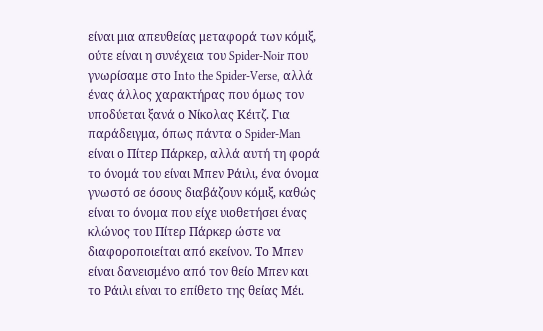είναι μια απευθείας μεταφορά των κόμιξ, ούτε είναι η συνέχεια του Spider-Noir που γνωρίσαμε στο Into the Spider-Verse, αλλά ένας άλλος χαρακτήρας που όμως τον υποδύεται ξανά ο Νίκολας Κέιτζ. Για παράδειγμα, όπως πάντα ο Spider-Man είναι ο Πίτερ Πάρκερ, αλλά αυτή τη φορά το όνομά του είναι Μπεν Ράιλι, ένα όνομα γνωστό σε όσους διαβάζουν κόμιξ, καθώς είναι το όνομα που είχε υιοθετήσει ένας κλώνος του Πίτερ Πάρκερ ώστε να διαφοροποιείται από εκείνον. Το Μπεν είναι δανεισμένο από τον θείο Μπεν και το Ράιλι είναι το επίθετο της θείας Μέι.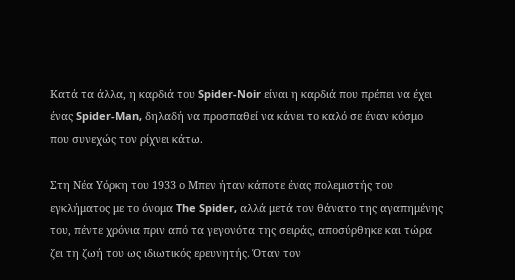Κατά τα άλλα, η καρδιά του Spider-Noir είναι η καρδιά που πρέπει να έχει ένας Spider-Man, δηλαδή να προσπαθεί να κάνει το καλό σε έναν κόσμο που συνεχώς τον ρίχνει κάτω.

Στη Νέα Υόρκη του 1933 ο Μπεν ήταν κάποτε ένας πολεμιστής του εγκλήματος με το όνομα The Spider, αλλά μετά τον θάνατο της αγαπημένης του, πέντε χρόνια πριν από τα γεγονότα της σειράς, αποσύρθηκε και τώρα ζει τη ζωή του ως ιδιωτικός ερευνητής. Όταν τον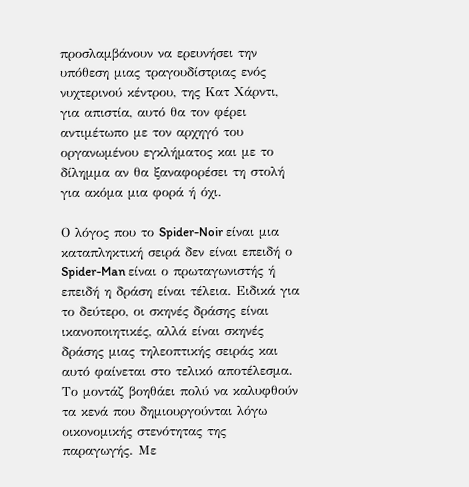προσλαμβάνουν να ερευνήσει την υπόθεση μιας τραγουδίστριας ενός νυχτερινού κέντρου, της Κατ Χάρντι, για απιστία, αυτό θα τον φέρει αντιμέτωπο με τον αρχηγό του οργανωμένου εγκλήματος και με το δίλημμα αν θα ξαναφορέσει τη στολή για ακόμα μια φορά ή όχι.

Ο λόγος που το Spider-Noir είναι μια καταπληκτική σειρά δεν είναι επειδή ο Spider-Man είναι ο πρωταγωνιστής ή επειδή η δράση είναι τέλεια. Ειδικά για το δεύτερο, οι σκηνές δράσης είναι ικανοποιητικές, αλλά είναι σκηνές δράσης μιας τηλεοπτικής σειράς και αυτό φαίνεται στο τελικό αποτέλεσμα. Το μοντάζ βοηθάει πολύ να καλυφθούν τα κενά που δημιουργούνται λόγω οικονομικής στενότητας της παραγωγής. Με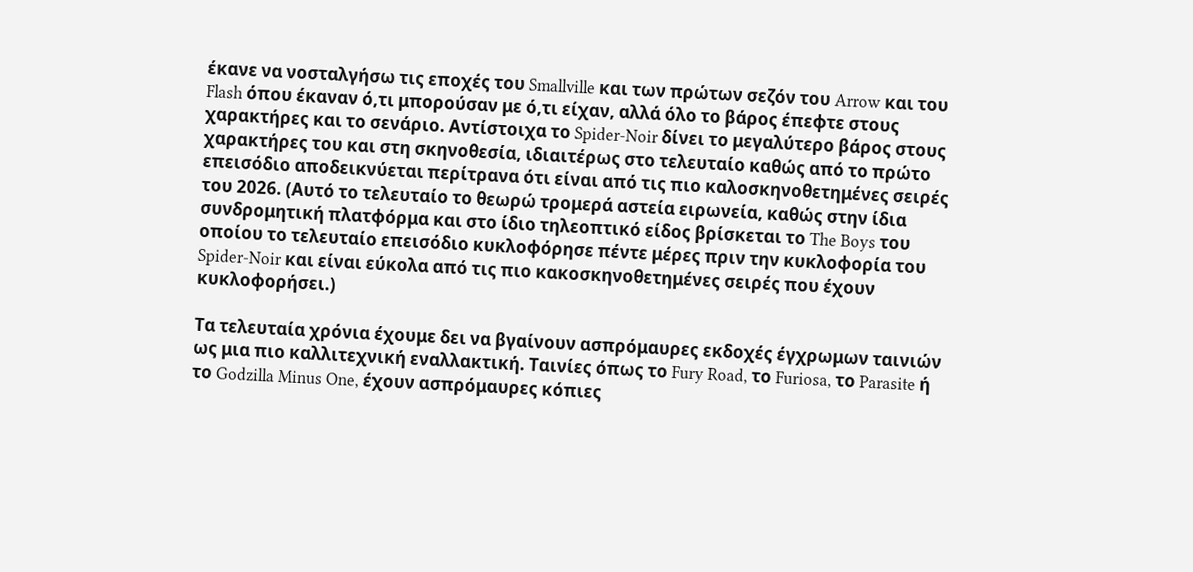έκανε να νοσταλγήσω τις εποχές του Smallville και των πρώτων σεζόν του Arrow και του Flash όπου έκαναν ό,τι μπορούσαν με ό,τι είχαν, αλλά όλο το βάρος έπεφτε στους χαρακτήρες και το σενάριο. Αντίστοιχα το Spider-Noir δίνει το μεγαλύτερο βάρος στους χαρακτήρες του και στη σκηνοθεσία, ιδιαιτέρως στο τελευταίο καθώς από το πρώτο επεισόδιο αποδεικνύεται περίτρανα ότι είναι από τις πιο καλοσκηνοθετημένες σειρές του 2026. (Αυτό το τελευταίο το θεωρώ τρομερά αστεία ειρωνεία, καθώς στην ίδια συνδρομητική πλατφόρμα και στο ίδιο τηλεοπτικό είδος βρίσκεται το The Boys του οποίου το τελευταίο επεισόδιο κυκλοφόρησε πέντε μέρες πριν την κυκλοφορία του Spider-Noir και είναι εύκολα από τις πιο κακοσκηνοθετημένες σειρές που έχουν κυκλοφορήσει.)

Τα τελευταία χρόνια έχουμε δει να βγαίνουν ασπρόμαυρες εκδοχές έγχρωμων ταινιών ως μια πιο καλλιτεχνική εναλλακτική. Ταινίες όπως το Fury Road, το Furiosa, το Parasite ή το Godzilla Minus One, έχουν ασπρόμαυρες κόπιες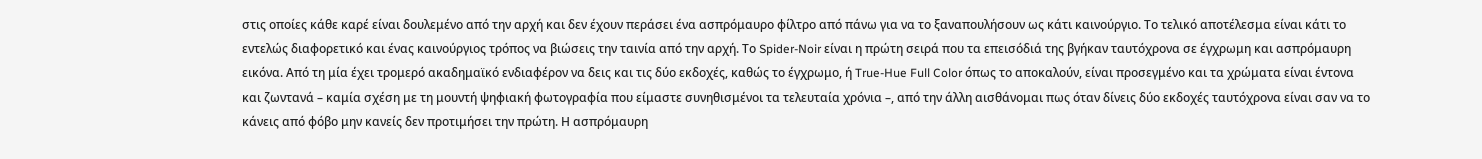στις οποίες κάθε καρέ είναι δουλεμένο από την αρχή και δεν έχουν περάσει ένα ασπρόμαυρο φίλτρο από πάνω για να το ξαναπουλήσουν ως κάτι καινούργιο. Το τελικό αποτέλεσμα είναι κάτι το εντελώς διαφορετικό και ένας καινούργιος τρόπος να βιώσεις την ταινία από την αρχή. Το Spider-Noir είναι η πρώτη σειρά που τα επεισόδιά της βγήκαν ταυτόχρονα σε έγχρωμη και ασπρόμαυρη εικόνα. Από τη μία έχει τρομερό ακαδημαϊκό ενδιαφέρον να δεις και τις δύο εκδοχές, καθώς το έγχρωμο, ή True-Hue Full Color όπως το αποκαλούν, είναι προσεγμένο και τα χρώματα είναι έντονα και ζωντανά – καμία σχέση με τη μουντή ψηφιακή φωτογραφία που είμαστε συνηθισμένοι τα τελευταία χρόνια –, από την άλλη αισθάνομαι πως όταν δίνεις δύο εκδοχές ταυτόχρονα είναι σαν να το κάνεις από φόβο μην κανείς δεν προτιμήσει την πρώτη. Η ασπρόμαυρη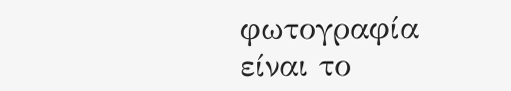φωτογραφία είναι το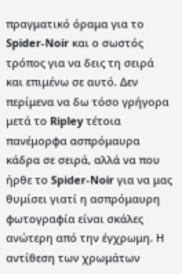πραγματικό όραμα για το Spider-Noir και ο σωστός τρόπος για να δεις τη σειρά και επιμένω σε αυτό. Δεν περίμενα να δω τόσο γρήγορα μετά το Ripley τέτοια πανέμορφα ασπρόμαυρα κάδρα σε σειρά, αλλά να που ήρθε το Spider-Noir για να μας θυμίσει γιατί η ασπρόμαυρη φωτογραφία είναι σκάλες ανώτερη από την έγχρωμη. Η αντίθεση των χρωμάτων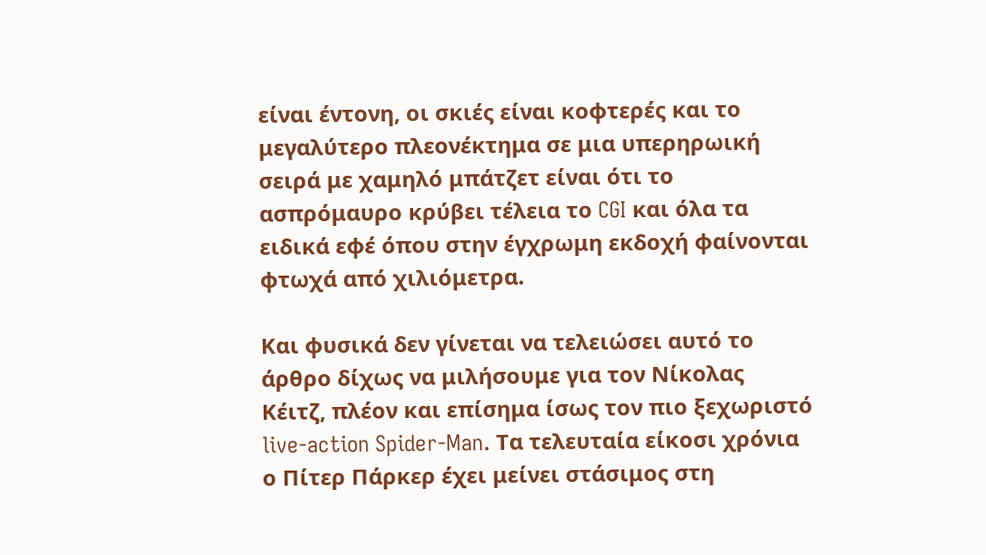είναι έντονη, οι σκιές είναι κοφτερές και το μεγαλύτερο πλεονέκτημα σε μια υπερηρωική σειρά με χαμηλό μπάτζετ είναι ότι το ασπρόμαυρο κρύβει τέλεια το CGI και όλα τα ειδικά εφέ όπου στην έγχρωμη εκδοχή φαίνονται φτωχά από χιλιόμετρα.

Και φυσικά δεν γίνεται να τελειώσει αυτό το άρθρο δίχως να μιλήσουμε για τον Νίκολας Κέιτζ, πλέον και επίσημα ίσως τον πιο ξεχωριστό live-action Spider-Man. Τα τελευταία είκοσι χρόνια ο Πίτερ Πάρκερ έχει μείνει στάσιμος στη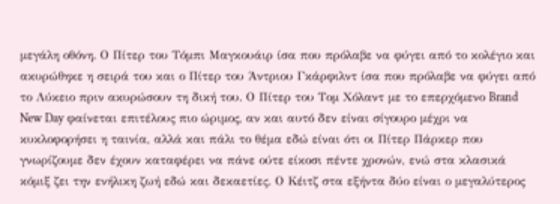μεγάλη οθόνη. Ο Πίτερ του Τόμπι Μαγκουάιρ ίσα που πρόλαβε να φύγει από το κολέγιο και ακυρώθηκε η σειρά του και ο Πίτερ του Άντριου Γκάρφιλντ ίσα που πρόλαβε να φύγει από το Λύκειο πριν ακυρώσουν τη δική του. Ο Πίτερ του Τομ Χόλαντ με το επερχόμενο Brand New Day φαίνεται επιτέλους πιο ώριμος, αν και αυτό δεν είναι σίγουρο μέχρι να κυκλοφορήσει η ταινία, αλλά και πάλι το θέμα εδώ είναι ότι οι Πίτερ Πάρκερ που γνωρίζουμε δεν έχουν καταφέρει να πάνε ούτε είκοσι πέντε χρονών, ενώ στα κλασικά κόμιξ ζει την ενήλικη ζωή εδώ και δεκαετίες. Ο Κέιτζ στα εξήντα δύο είναι ο μεγαλύτερος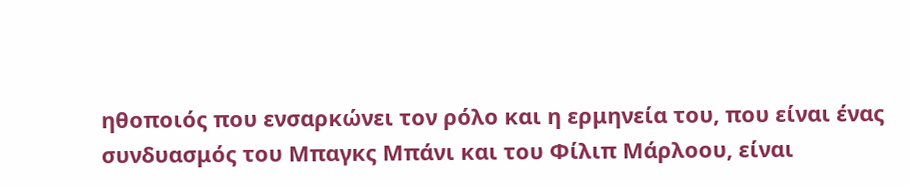ηθοποιός που ενσαρκώνει τον ρόλο και η ερμηνεία του, που είναι ένας συνδυασμός του Μπαγκς Μπάνι και του Φίλιπ Μάρλοου, είναι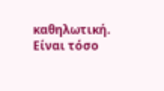καθηλωτική. Είναι τόσο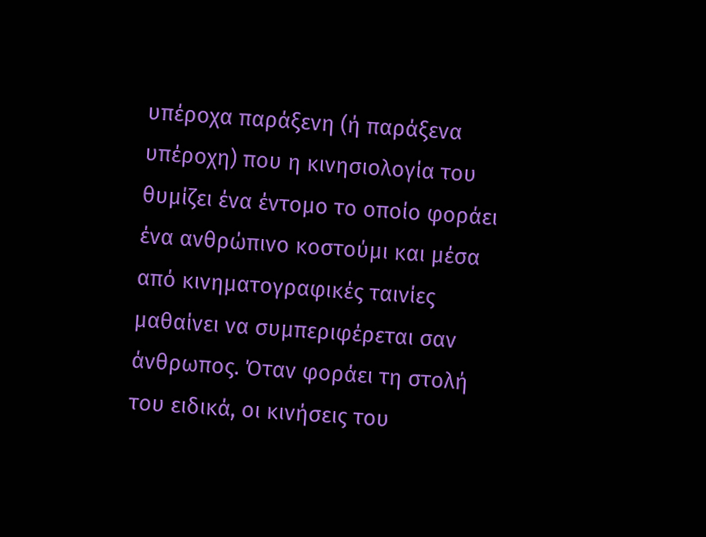υπέροχα παράξενη (ή παράξενα υπέροχη) που η κινησιολογία του θυμίζει ένα έντομο το οποίο φοράει ένα ανθρώπινο κοστούμι και μέσα από κινηματογραφικές ταινίες μαθαίνει να συμπεριφέρεται σαν άνθρωπος. Όταν φοράει τη στολή του ειδικά, οι κινήσεις του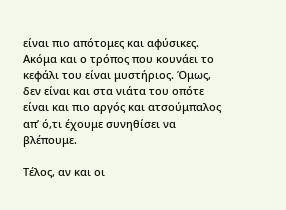είναι πιο απότομες και αφύσικες. Ακόμα και ο τρόπος που κουνάει το κεφάλι του είναι μυστήριος. Όμως, δεν είναι και στα νιάτα του οπότε είναι και πιο αργός και ατσούμπαλος απ’ ό,τι έχουμε συνηθίσει να βλέπουμε.

Τέλος, αν και οι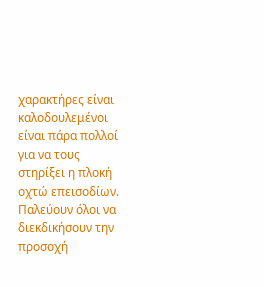χαρακτήρες είναι καλοδουλεμένοι είναι πάρα πολλοί για να τους στηρίξει η πλοκή οχτώ επεισοδίων. Παλεύουν όλοι να διεκδικήσουν την προσοχή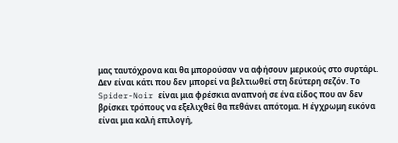μας ταυτόχρονα και θα μπορούσαν να αφήσουν μερικούς στο συρτάρι. Δεν είναι κάτι που δεν μπορεί να βελτιωθεί στη δεύτερη σεζόν. Το Spider-Noir είναι μια φρέσκια αναπνοή σε ένα είδος που αν δεν βρίσκει τρόπους να εξελιχθεί θα πεθάνει απότομα. Η έγχρωμη εικόνα είναι μια καλή επιλογή,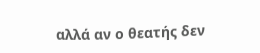αλλά αν ο θεατής δεν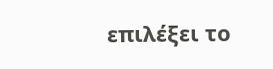επιλέξει το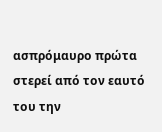ασπρόμαυρο πρώτα στερεί από τον εαυτό του την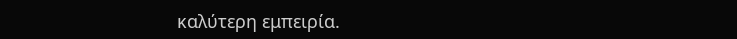καλύτερη εμπειρία.